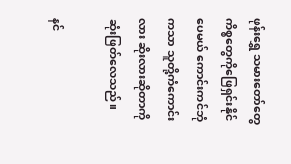ဖုန်းရွှေ သမားတော်တွေ ကိစ္စတွေကိုဖြေရှင်းနိုင်ပေမယ် ကောင်းကင်ဘုံကသာ သူတို့ကံကောင်းလား ဆိုးလားဆိုတာကို ဆုံးဖြတ်လေသည်။

နင်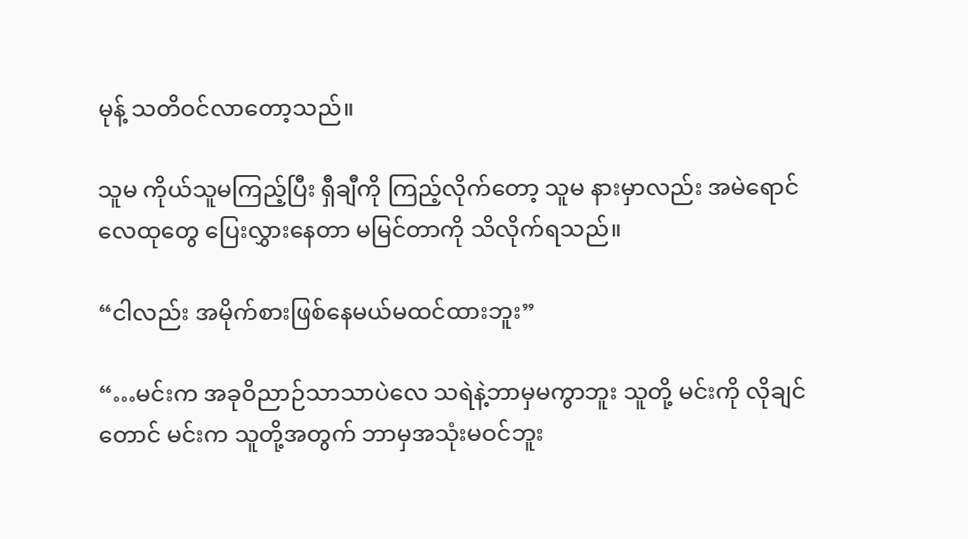မုန့် သတိဝင်လာတော့သည်။

သူမ ကိုယ်သူမကြည့်ပြီး ရှီချီကို ကြည့်လိုက်တော့ သူမ နားမှာလည်း အမဲရောင်လေထုတွေ ပြေးလွှားနေတာ မမြင်တာကို သိလိုက်ရသည်။

“ငါလည်း အမိုက်စားဖြစ်နေမယ်မထင်ထားဘူး”

“…မင်းက အခုဝိညာဉ်သာသာပဲလေ သရဲနဲ့ဘာမှမကွာဘူး သူတို့ မင်းကို လိုချင်တောင် မင်းက သူတို့အတွက် ဘာမှအသုံးမဝင်ဘူး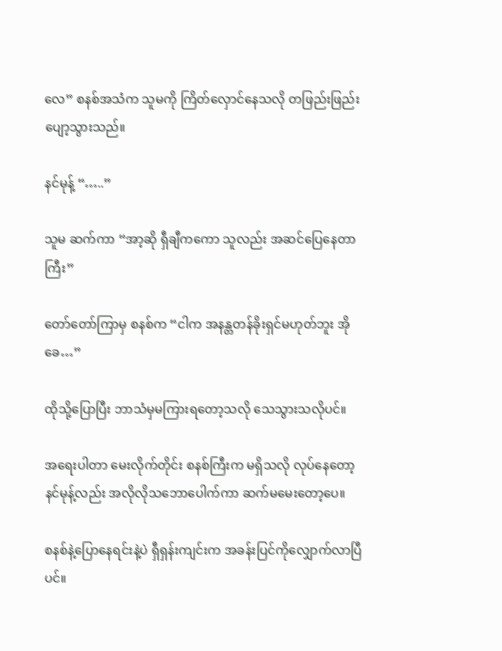လေ” စနစ်အသံက သူမကို ကြိတ်လှောင်နေသလို တဖြည်းဖြည်း ပျော့သွားသည်။

နင်မုန့် “…..”

သူမ ဆက်ကာ “အာ့ဆို ရှီချီကကော သူလည်း အဆင်ပြေနေတာကြီး”

တော်တော်ကြာမှ စနစ်က “ငါက အနန္တတန်ခိုးရှင်မဟုတ်ဘူး အိုခေ…”

ထိုသို့ပြောပြီး ဘာသံမှမကြားရတော့သလို သေသွားသလိုပင်။

အရေးပါတာ မေးလိုက်တိုင်း စနစ်ကြီးက မရှိသလို လုပ်နေတော့ နင်မုန့်လည်း အလိုလိုသဘောပေါက်ကာ ဆက်မမေးတော့ပေ။

စနစ်နဲ့ပြောနေရင်းနဲ့ပဲ ရှီရှန်းကျင်းက အခန်းပြင်ကိုလျှောက်လာပြီပင်။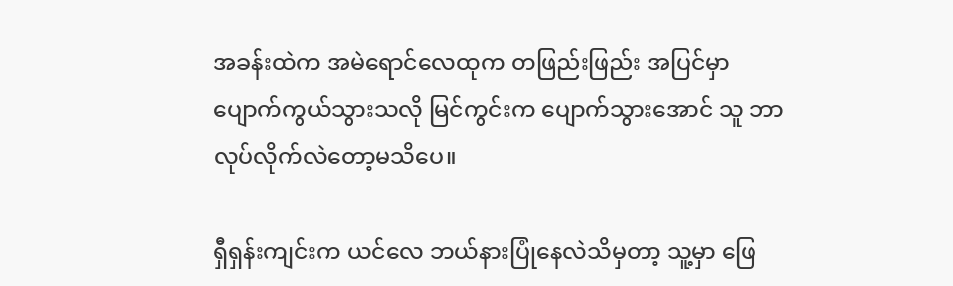အခန်းထဲက အမဲရောင်လေထုက တဖြည်းဖြည်း အပြင်မှာ ပျောက်ကွယ်သွားသလို မြင်ကွင်းက ပျောက်သွားအောင် သူ ဘာလုပ်လိုက်လဲတော့မသိပေ။

ရှီရှန်းကျင်းက ယင်လေ ဘယ်နားပြုံနေလဲသိမှတာ့ သူ့မှာ ဖြေ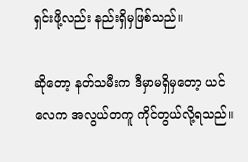ရှင်းဖို့လည်း နည်းရှိမှဖြစ်သည်။

ဆိုတော့ နတ်သမီးက ဒီမှာမရှိမှတော့ ယင်လေက အလွယ်တကူ ကိုင်တွယ်လို့ရသည်။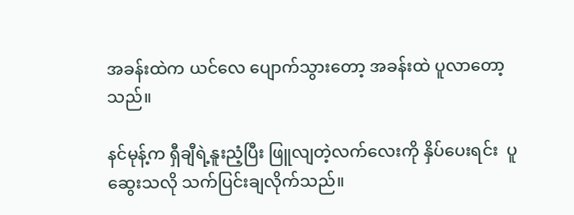အခန်းထဲက ယင်လေ ပျောက်သွားတော့ အခန်းထဲ ပူလာတော့သည်။

နင်မုန့်က ရှီချီရဲ့နူးညံ့ပြီး ဖြူလျတဲ့လက်လေးကို နှိပ်ပေးရင်း  ပူဆွေးသလို သက်ပြင်းချလိုက်သည်။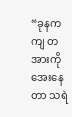“ခုနကကျ တအားကိုအေးနေတာ သရဲ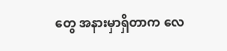တွေ အနားမှာရှိတာက လေ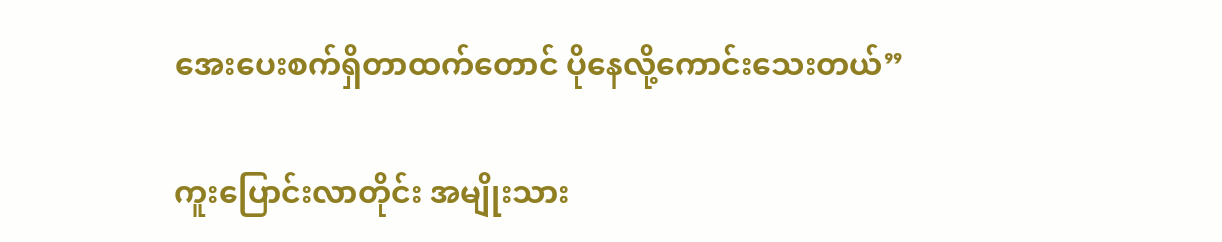အေးပေးစက်ရှိတာထက်တောင် ပိုနေလို့ကောင်းသေးတယ်”

ကူးပြောင်းလာတိုင်း အမျိုးသား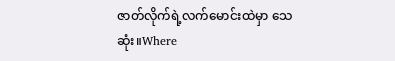ဇာတ်လိုက်ရဲ့လက်မောင်းထဲမှာ သေဆုံး။Where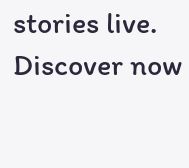stories live. Discover now